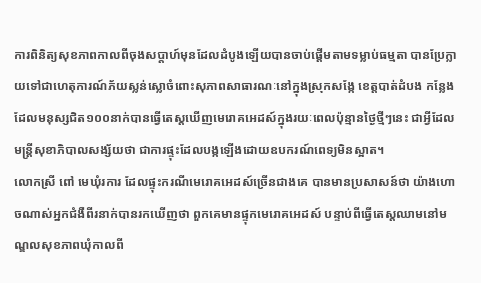ការពិនិត្យសុខភាពកាលពីចុងសប្តាហ៍មុនដែលដំបូងឡើយបានចាប់ផ្តើមតាមទម្លាប់ធម្មតា បានប្រែក្លាយទៅជាហេតុការណ៍ភ័យស្លន់ស្លោចំពោះសុភាពសាធារណៈនៅក្នុងស្រុកសង្កែ ខេត្តបាត់ដំបង កន្លែងដែលមនុស្សជិត១០០នាក់បានធ្វើតេស្តឃើញមេរោគអេដស៍ក្នុងរយៈពេលប៉ុន្មានថ្ងៃថ្មីៗនេះ ជាអ្វីដែលមន្ត្រីសុខាភិបាលសង្ស័យថា ជាការផ្ទុះដែលបង្កឡើងដោយឧបករណ៍ពេទ្យមិនស្អាត។
លោកស្រី ពៅ មេឃុំរការ ដែលផ្ទុះករណីមេរោគអេដស៍ច្រើនជាងគេ បានមានប្រសាសន៍ថា យ៉ាងហោចណាស់អ្នកជំងឺពីរនាក់បានរកឃើញថា ពួកគេមានផ្ទុកមេរោគអេដស៍ បន្ទាប់ពីធ្វើតេស្តឈាមនៅមណ្ឌលសុខភាពឃុំកាលពី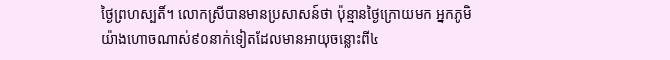ថ្ងៃព្រហស្បតិ៍។ លោកស្រីបានមានប្រសាសន៍ថា ប៉ុន្មានថ្ងៃក្រោយមក អ្នកភូមិយ៉ាងហោចណាស់៩០នាក់ទៀតដែលមានអាយុចន្លោះពី៤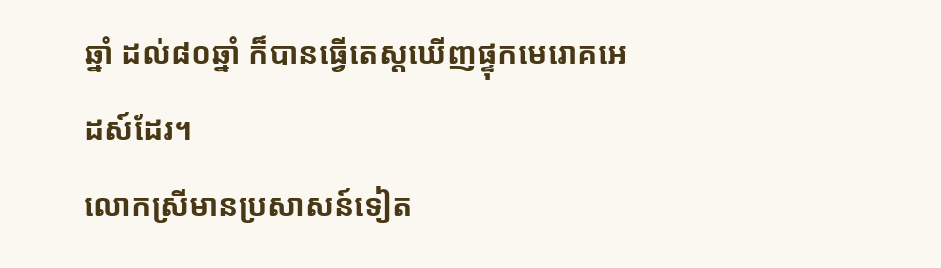ឆ្នាំ ដល់៨០ឆ្នាំ ក៏បានធ្វើតេស្តឃើញផ្ទុកមេរោគអេដស៍ដែរ។
លោកស្រីមានប្រសាសន៍ទៀត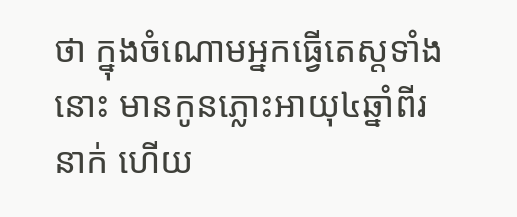ថា ក្នុងចំណោមអ្នកធ្វើតេស្តទាំងនោះ មានកូនភ្លោះអាយុ៤ឆ្នាំពីរនាក់ ហើយ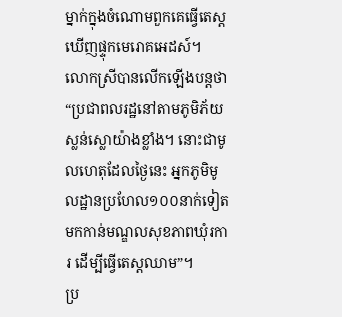ម្នាក់ក្នុងចំណោមពួកគេធ្វើតេស្តឃើញផ្ទុកមេរោគអេដស៍។ លោកស្រីបានលើកឡើងបន្តថា “ប្រជាពលរដ្ឋនៅតាមភូមិភ័យស្លន់ស្លោយ៉ាងខ្លាំង។ នោះជាមូលហេតុដែលថ្ងៃនេះ អ្នកភូមិមូលដ្ឋានប្រហែល១០០នាក់ទៀតមកកាន់មណ្ឌលសុខភាពឃុំរការ ដើម្បីធ្វើតេស្តឈាម”។
ប្រ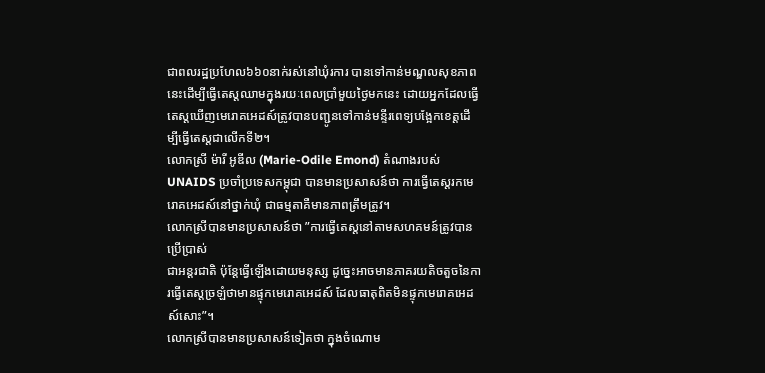ជាពលរដ្ឋប្រហែល៦៦០នាក់រស់នៅឃុំរការ បានទៅកាន់មណ្ឌលសុខភាពនេះដើម្បីធ្វើតេស្តឈាមក្នុងរយៈពេលប្រាំមួយថ្ងៃមកនេះ ដោយអ្នកដែលធ្វើតេស្តឃើញមេរោគអេដស៍ត្រូវបានបញ្ជូនទៅកាន់មន្ទីរពេទ្យបង្អែកខេត្តដើម្បីធ្វើតេស្តជាលើកទី២។
លោកស្រី ម៉ារី អូឌីល (Marie-Odile Emond) តំណាងរបស់ UNAIDS ប្រចាំប្រទេសកម្ពុជា បានមានប្រសាសន៍ថា ការធ្វើតេស្តរកមេរោគអេដស៍នៅថ្នាក់ឃុំ ជាធម្មតាគឺមានភាពត្រឹមត្រូវ។
លោកស្រីបានមានប្រសាសន៍ថា ”ការធ្វើតេស្តនៅតាមសហគមន៍ត្រូវបានប្រើប្រាស់
ជាអន្តរជាតិ ប៉ុន្តែធ្វើឡើងដោយមនុស្ស ដូច្នេះអាចមានភាគរយតិចតួចនៃការធ្វើតេស្តច្រឡំថាមានផ្ទុកមេរោគអេដស៍ ដែលធាតុពិតមិនផ្ទុកមេរោគអេដស៍សោះ”។
លោកស្រីបានមានប្រសាសន៍ទៀតថា ក្នុងចំណោម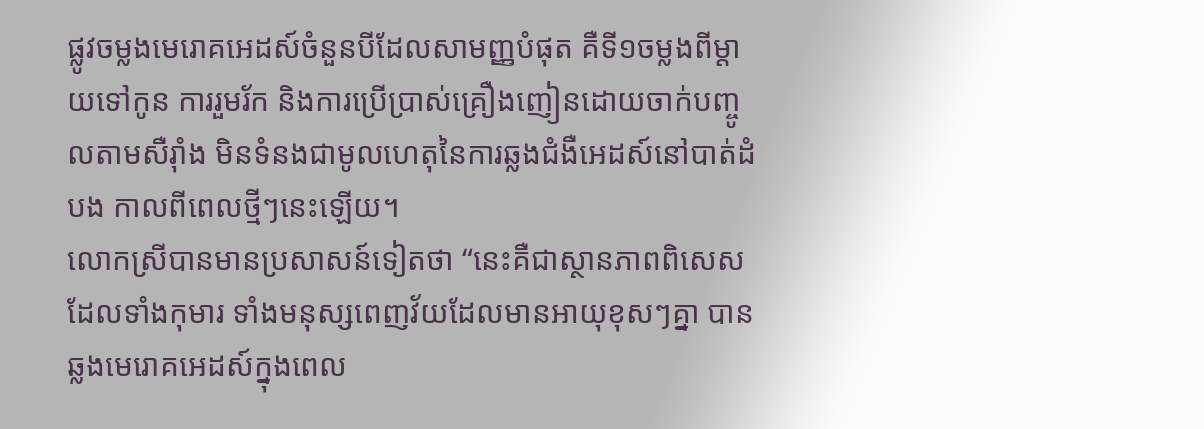ផ្លូវចម្លងមេរោគអេដស៍ចំនួនបីដែលសាមញ្ញបំផុត គឺទី១ចម្លងពីម្តាយទៅកូន ការរួមរ័ក និងការប្រើប្រាស់គ្រឿងញៀនដោយចាក់បញ្ចូលតាមសឺរ៉ាំង មិនទំនងជាមូលហេតុនៃការឆ្លងជំងឺអេដស៍នៅបាត់ដំបង កាលពីពេលថ្មីៗនេះឡើយ។
លោកស្រីបានមានប្រសាសន៍ទៀតថា “នេះគឺជាស្ថានភាពពិសេសដែលទាំងកុមារ ទាំងមនុស្សពេញវ័យដែលមានអាយុខុសៗគ្នា បានឆ្លងមេរោគអេដស៍ក្នុងពេល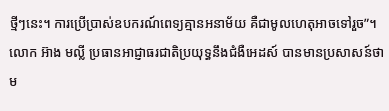ថ្មីៗនេះ។ ការប្រើប្រាស់ឧបករណ៍ពេទ្យគ្មានអនាម័យ គឺជាមូលហេតុអាចទៅរួច”។
លោក អ៊ាង មល្លី ប្រធានអាជ្ញាធរជាតិប្រយុទ្ធនឹងជំងឺអេដស៍ បានមានប្រសាសន៍ថា ម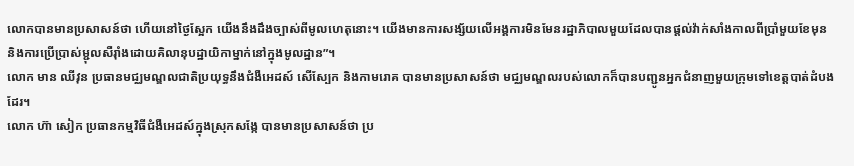លោកបានមានប្រសាសន៍ថា ហើយនៅថ្ងៃស្អែក យើងនឹងដឹងច្បាស់ពីមូលហេតុនោះ។ យើងមានការសង្ស័យលើអង្គការមិនមែនរដ្ឋាភិបាលមួយដែលបានផ្តល់វ៉ាក់សាំងកាលពីប្រាំមួយខែមុន និងការប្រើប្រាស់ម្ជុលសឺរ៉ាំងដោយគិលានុបដ្ឋាយិកាម្នាក់នៅក្នុងមូលដ្ឋាន”។
លោក មាន ឈីវុន ប្រធានមជ្ឈមណ្ឌលជាតិប្រយុទ្ធនឹងជំងឺអេដស៍ សើស្បែក និងកាមរោគ បានមានប្រសាសន៍ថា មជ្ឈមណ្ឌលរបស់លោកក៏បានបញ្ជូនអ្នកជំនាញមួយក្រុមទៅខេត្តបាត់ដំបងដែរ។
លោក ហ៊ា សៀក ប្រធានកម្មវិធីជំងឺអេដស៍ក្នុងស្រុកសង្កែ បានមានប្រសាសន៍ថា ប្រ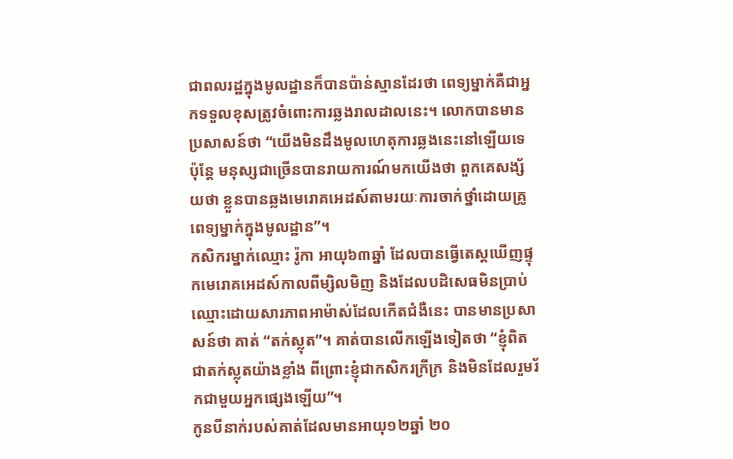ជាពលរដ្ឋក្នុងមូលដ្ឋានក៏បានប៉ាន់ស្មានដែរថា ពេទ្យម្នាក់គឺជាអ្នកទទួលខុសត្រូវចំពោះការឆ្លងរាលដាលនេះ។ លោកបានមានប្រសាសន៍ថា “យើងមិនដឹងមូលហេតុការឆ្លងនេះនៅឡើយទេ ប៉ុន្តែ មនុស្សជាច្រើនបានរាយការណ៍មកយើងថា ពួកគេសង្ស័យថា ខ្លួនបានឆ្លងមេរោគអេដស៍តាមរយៈការចាក់ថ្នាំដោយគ្រូពេទ្យម្នាក់ក្នុងមូលដ្ឋាន”។
កសិករម្នាក់ឈ្មោះ រ៉ូកា អាយុ៦៣ឆ្នាំ ដែលបានធ្វើតេស្តឃើញផ្ទុកមេរោគអេដស៍កាលពីម្សិលមិញ និងដែលបដិសេធមិនប្រាប់ឈ្មោះដោយសារភាពអាម៉ាស់ដែលកើតជំងឺនេះ បានមានប្រសាសន៍ថា គាត់ “តក់ស្លុត”។ គាត់បានលើកឡើងទៀតថា “ខ្ញុំពិតជាតក់ស្លុតយ៉ាងខ្លាំង ពីព្រោះខ្ញុំជាកសិករក្រីក្រ និងមិនដែលរួមរ័កជាមួយអ្នកផ្សេងឡើយ”។
កូនបីនាក់របស់គាត់ដែលមានអាយុ១២ឆ្នាំ ២០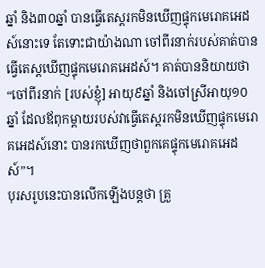ឆ្នាំ និង៣០ឆ្នាំ បានធ្វើតេស្តរកមិនឃើញផ្ទុកមេរោគអេដស៍នោះទេ តែទោះជាយ៉ាងណា ចៅពីរនាក់របស់គាត់បានធ្វើតេស្តឃើញផ្ទុកមេរោគអេដស៍។ គាត់បាននិយាយថា “ចៅពីរនាក់ [របស់ខ្ញុំ] អាយុ៩ឆ្នាំ និងចៅស្រីអាយុ១០ឆ្នាំ ដែលឪពុកម្តាយរបស់វាធ្វើតេស្តរកមិនឃើញផ្ទុកមេរោគអេដស៍នោះ បានរកឃើញថាពួកគេផ្ទុកមេរោគអេដស៍”។
បុរសរូបនេះបានលើកឡើងបន្តថា គ្រួ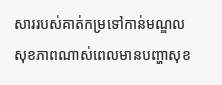សាររបស់គាត់កម្រទៅកាន់មណ្ឌលសុខភាពណាស់ពេលមានបញ្ហាសុខ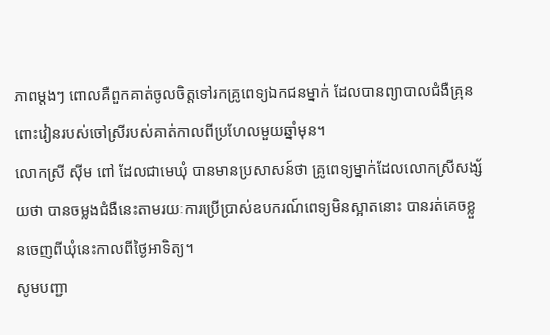ភាពម្តងៗ ពោលគឺពួកគាត់ចូលចិត្តទៅរកគ្រូពេទ្យឯកជនម្នាក់ ដែលបានព្យាបាលជំងឺគ្រុនពោះវៀនរបស់ចៅស្រីរបស់គាត់កាលពីប្រហែលមួយឆ្នាំមុន។
លោកស្រី សុីម ពៅ ដែលជាមេឃុំ បានមានប្រសាសន៍ថា គ្រូពេទ្យម្នាក់ដែលលោកស្រីសង្ស័យថា បានចម្លងជំងឺនេះតាមរយៈការប្រើប្រាស់ឧបករណ៍ពេទ្យមិនស្អាតនោះ បានរត់គេចខ្លួនចេញពីឃុំនេះកាលពីថ្ងៃអាទិត្យ។
សូមបញ្ជា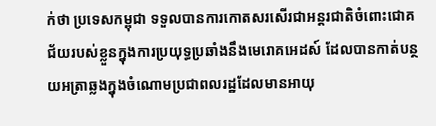ក់ថា ប្រទេសកម្ពុជា ទទួលបានការកោតសរសើរជាអន្តរជាតិចំពោះជោគជ័យរបស់ខ្លួនក្នុងការប្រយុទ្ធប្រឆាំងនឹងមេរោគអេដស៍ ដែលបានកាត់បន្ថយអត្រាឆ្លងក្នុងចំណោមប្រជាពលរដ្ឋដែលមានអាយុ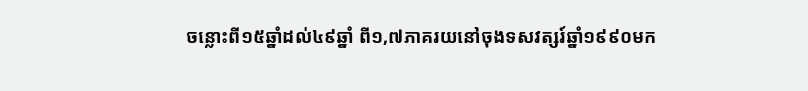ចន្លោះពី១៥ឆ្នាំដល់៤៩ឆ្នាំ ពី១,៧ភាគរយនៅចុងទសវត្សរ៍ឆ្នាំ១៩៩០មក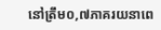នៅត្រឹម០,៧ភាគរយនាពេ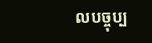លបច្ចុប្ប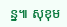ន្ន៕ សុខុម